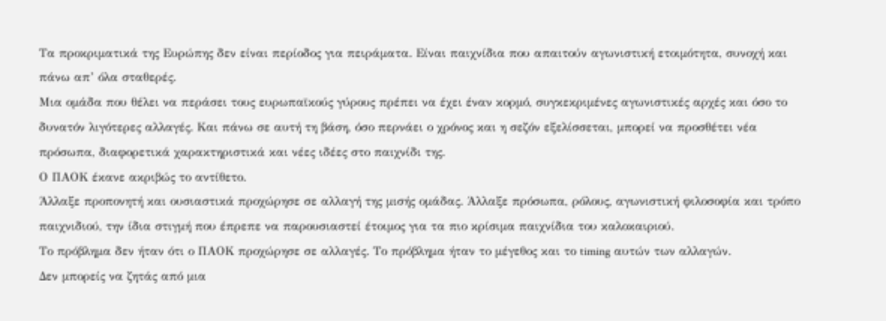Τα προκριματικά της Ευρώπης δεν είναι περίοδος για πειράματα. Είναι παιχνίδια που απαιτούν αγωνιστική ετοιμότητα, συνοχή και πάνω απ’ όλα σταθερές.
Μια ομάδα που θέλει να περάσει τους ευρωπαϊκούς γύρους πρέπει να έχει έναν κορμό, συγκεκριμένες αγωνιστικές αρχές και όσο το δυνατόν λιγότερες αλλαγές. Και πάνω σε αυτή τη βάση, όσο περνάει ο χρόνος και η σεζόν εξελίσσεται, μπορεί να προσθέτει νέα πρόσωπα, διαφορετικά χαρακτηριστικά και νέες ιδέες στο παιχνίδι της.
Ο ΠΑΟΚ έκανε ακριβώς το αντίθετο.
Άλλαξε προπονητή και ουσιαστικά προχώρησε σε αλλαγή της μισής ομάδας. Άλλαξε πρόσωπα, ρόλους, αγωνιστική φιλοσοφία και τρόπο παιχνιδιού, την ίδια στιγμή που έπρεπε να παρουσιαστεί έτοιμος για τα πιο κρίσιμα παιχνίδια του καλοκαιριού.
Το πρόβλημα δεν ήταν ότι ο ΠΑΟΚ προχώρησε σε αλλαγές. Το πρόβλημα ήταν το μέγεθος και το timing αυτών των αλλαγών.
Δεν μπορείς να ζητάς από μια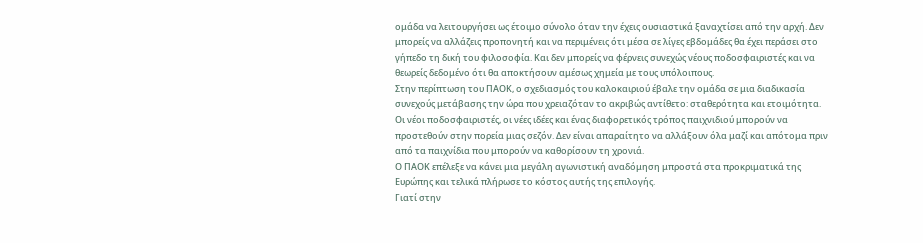ομάδα να λειτουργήσει ως έτοιμο σύνολο όταν την έχεις ουσιαστικά ξαναχτίσει από την αρχή. Δεν μπορείς να αλλάζεις προπονητή και να περιμένεις ότι μέσα σε λίγες εβδομάδες θα έχει περάσει στο γήπεδο τη δική του φιλοσοφία. Και δεν μπορείς να φέρνεις συνεχώς νέους ποδοσφαιριστές και να θεωρείς δεδομένο ότι θα αποκτήσουν αμέσως χημεία με τους υπόλοιπους.
Στην περίπτωση του ΠΑΟΚ, ο σχεδιασμός του καλοκαιριού έβαλε την ομάδα σε μια διαδικασία συνεχούς μετάβασης την ώρα που χρειαζόταν το ακριβώς αντίθετο: σταθερότητα και ετοιμότητα.
Οι νέοι ποδοσφαιριστές, οι νέες ιδέες και ένας διαφορετικός τρόπος παιχνιδιού μπορούν να προστεθούν στην πορεία μιας σεζόν. Δεν είναι απαραίτητο να αλλάξουν όλα μαζί και απότομα πριν από τα παιχνίδια που μπορούν να καθορίσουν τη χρονιά.
Ο ΠΑΟΚ επέλεξε να κάνει μια μεγάλη αγωνιστική αναδόμηση μπροστά στα προκριματικά της Ευρώπης και τελικά πλήρωσε το κόστος αυτής της επιλογής.
Γιατί στην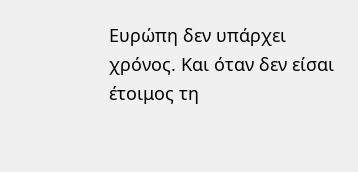Ευρώπη δεν υπάρχει χρόνος. Και όταν δεν είσαι έτοιμος τη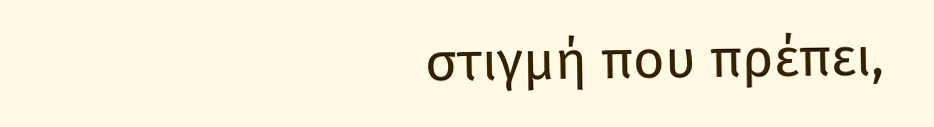στιγμή που πρέπει,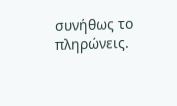συνήθως το πληρώνεις.